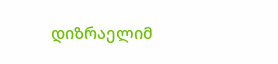დიზრაელიმ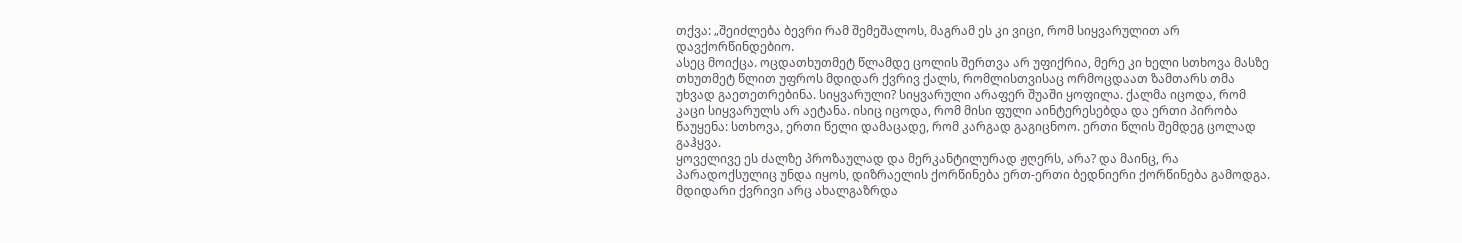თქვა: „შეიძლება ბევრი რამ შემეშალოს, მაგრამ ეს კი ვიცი, რომ სიყვარულით არ დავქორწინდებიო.
ასეც მოიქცა. ოცდათხუთმეტ წლამდე ცოლის შერთვა არ უფიქრია, მერე კი ხელი სთხოვა მასზე თხუთმეტ წლით უფროს მდიდარ ქვრივ ქალს, რომლისთვისაც ორმოცდაათ ზამთარს თმა უხვად გაეთეთრებინა. სიყვარული? სიყვარული არაფერ შუაში ყოფილა. ქალმა იცოდა, რომ კაცი სიყვარულს არ აეტანა. ისიც იცოდა, რომ მისი ფული აინტერესებდა და ერთი პირობა წაუყენა: სთხოვა, ერთი წელი დამაცადე, რომ კარგად გაგიცნოო. ერთი წლის შემდეგ ცოლად გაჰყვა.
ყოველივე ეს ძალზე პროზაულად და მერკანტილურად ჟღერს, არა? და მაინც, რა პარადოქსულიც უნდა იყოს, დიზრაელის ქორწინება ერთ-ერთი ბედნიერი ქორწინება გამოდგა.
მდიდარი ქვრივი არც ახალგაზრდა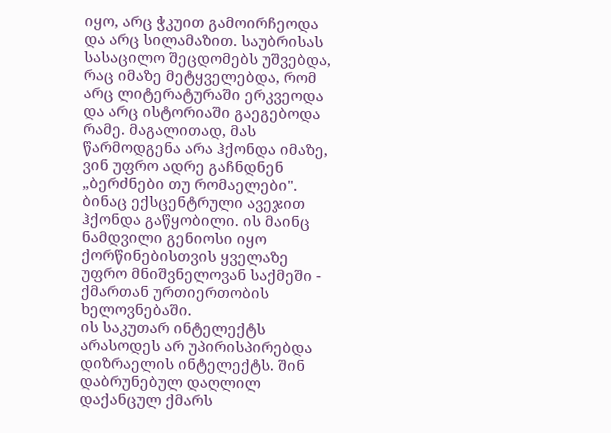იყო, არც ჭკუით გამოირჩეოდა და არც სილამაზით. საუბრისას სასაცილო შეცდომებს უშვებდა, რაც იმაზე მეტყველებდა, რომ არც ლიტერატურაში ერკვეოდა და არც ისტორიაში გაეგებოდა რამე. მაგალითად, მას წარმოდგენა არა ჰქონდა იმაზე, ვინ უფრო ადრე გაჩნდნენ „ბერძნები თუ რომაელები". ბინაც ექსცენტრული ავეჯით ჰქონდა გაწყობილი. ის მაინც ნამდვილი გენიოსი იყო ქორწინებისთვის ყველაზე უფრო მნიშვნელოვან საქმეში - ქმართან ურთიერთობის ხელოვნებაში.
ის საკუთარ ინტელექტს არასოდეს არ უპირისპირებდა დიზრაელის ინტელექტს. შინ დაბრუნებულ დაღლილ დაქანცულ ქმარს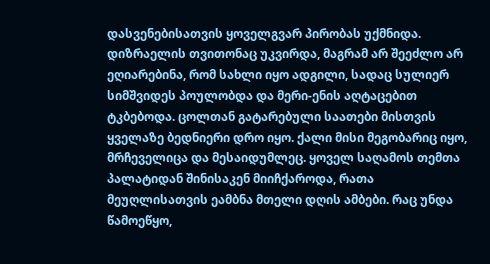დასვენებისათვის ყოველგვარ პირობას უქმნიდა. დიზრაელის თვითონაც უკვირდა, მაგრამ არ შეეძლო არ ეღიარებინა, რომ სახლი იყო ადგილი, სადაც სულიერ სიმშვიდეს პოულობდა და მერი-ენის აღტაცებით ტკბებოდა. ცოლთან გატარებული საათები მისთვის ყველაზე ბედნიერი დრო იყო. ქალი მისი მეგობარიც იყო, მრჩეველიცა და მესაიდუმლეც. ყოველ საღამოს თემთა პალატიდან შინისაკენ მიიჩქაროდა, რათა მეუღლისათვის ეამბნა მთელი დღის ამბები. რაც უნდა წამოეწყო,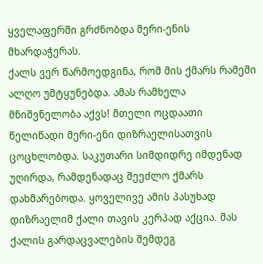ყველაფერში გრძნობდა მერი-ენის მხარდაჭერას.
ქალს ვერ წარმოედგინა, რომ მის ქმარს რამეში ალღო უმტყუნებდა. ამას რამხელა მნიშვნელობა აქვს! მთელი ოცდაათი წელიწადი მერი-ენი დიზრაელისათვის ცოცხლობდა. საკუთარი სიმდიდრე იმდენად უღირდა, რამდენადაც შეეძლო ქმარს დახმარებოდა. ყოველივე ამის პასუხად დიზრაელიმ ქალი თავის კერპად აქცია. მას ქალის გარდაცვალების შემდეგ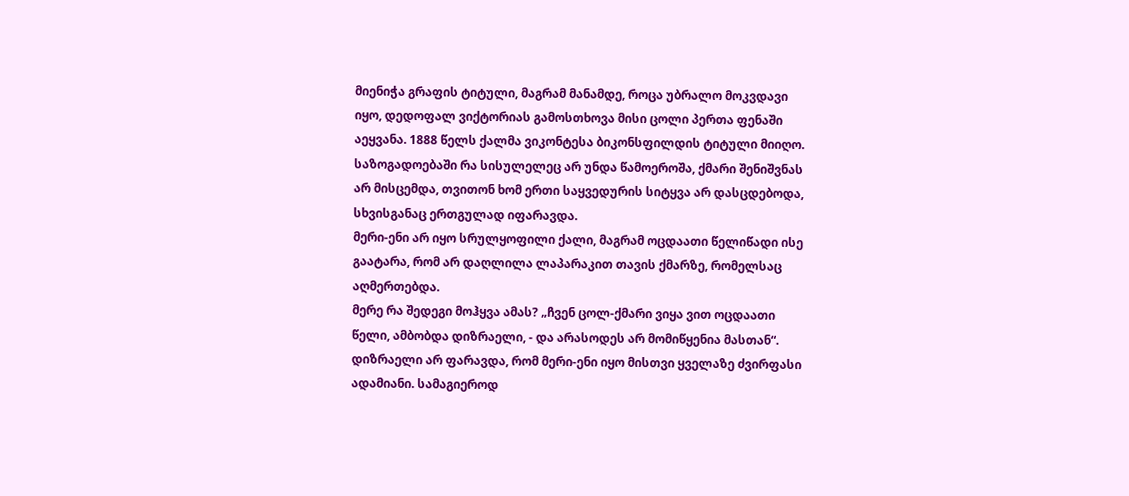მიენიჭა გრაფის ტიტული, მაგრამ მანამდე, როცა უბრალო მოკვდავი იყო, დედოფალ ვიქტორიას გამოსთხოვა მისი ცოლი პერთა ფენაში აეყვანა. 1888 წელს ქალმა ვიკონტესა ბიკონსფილდის ტიტული მიიღო.
საზოგადოებაში რა სისულელეც არ უნდა წამოეროშა, ქმარი შენიშვნას არ მისცემდა, თვითონ ხომ ერთი საყვედურის სიტყვა არ დასცდებოდა, სხვისგანაც ერთგულად იფარავდა.
მერი-ენი არ იყო სრულყოფილი ქალი, მაგრამ ოცდაათი წელიწადი ისე გაატარა, რომ არ დაღლილა ლაპარაკით თავის ქმარზე, რომელსაც აღმერთებდა.
მერე რა შედეგი მოჰყვა ამას? „ჩვენ ცოლ-ქმარი ვიყა ვით ოცდაათი წელი, ამბობდა დიზრაელი, - და არასოდეს არ მომიწყენია მასთან“.
დიზრაელი არ ფარავდა, რომ მერი-ენი იყო მისთვი ყველაზე ძვირფასი ადამიანი. სამაგიეროდ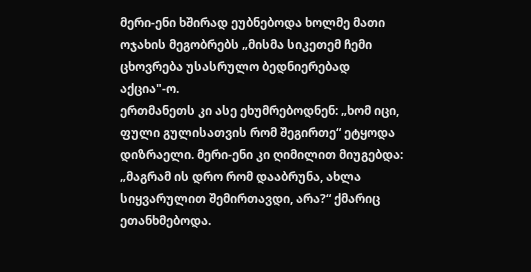მერი-ენი ხშირად ეუბნებოდა ხოლმე მათი ოჯახის მეგობრებს „მისმა სიკეთემ ჩემი ცხოვრება უსასრულო ბედნიერებად აქცია"-ო.
ერთმანეთს კი ასე ეხუმრებოდნენ: „ხომ იცი, ფული გულისათვის რომ შეგირთე“ ეტყოდა დიზრაელი. მერი-ენი კი ღიმილით მიუგებდა: „მაგრამ ის დრო რომ დააბრუნა, ახლა სიყვარულით შემირთავდი, არა?“ ქმარიც ეთანხმებოდა.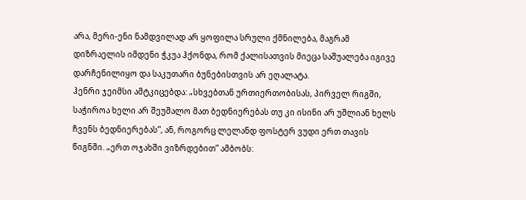არა, მერი-ენი ნამდვილად არ ყოფილა სრული ქმნილება, მაგრამ დიზრაელის იმდენი ჭკუა ჰქონდა, რომ ქალისათვის მიეცა საშუალება იგივე დარჩენილიყო და საკუთარი ბუნებისთვის არ ეღალატა.
ჰენრი ჯეიმსი ამტკიცებდა: „სხვებთან ურთიერთობისას, პირველ რიგში, საჭიროა ხელი არ შეუშალო მათ ბედნიერებას თუ კი ისინი არ უშლიან ხელს ჩვენს ბედნიერებას“, ან, როგორც ლელანდ ფოსტერ ვუდი ერთ თავის წიგნში. „ერთ ოჯახში ვიზრდებით“ ამბობს: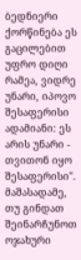ბედნიერი ქორწინება ეს გაცილებით უფრო დიღი რამეა, ვიდრე უნარი, იპოვო შესაფერისი ადამიანი: ეს არის უნარი - თვითონ იყო შესაფერისი".
მაშასადამე, თუ გინდათ შეინარჩუნოთ ოჯახური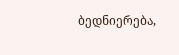ბედნიერება,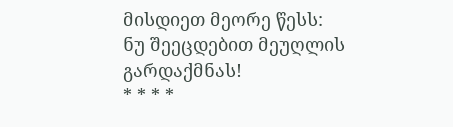მისდიეთ მეორე წესს:
ნუ შეეცდებით მეუღლის გარდაქმნას!
* * * *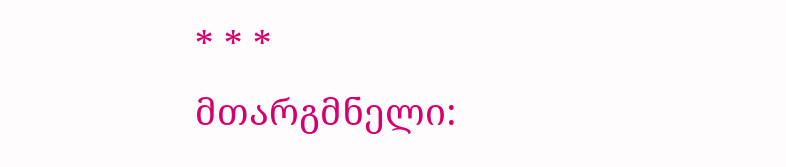* * *
მთარგმნელი: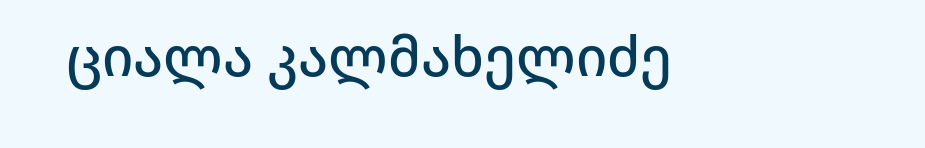ციალა კალმახელიძე